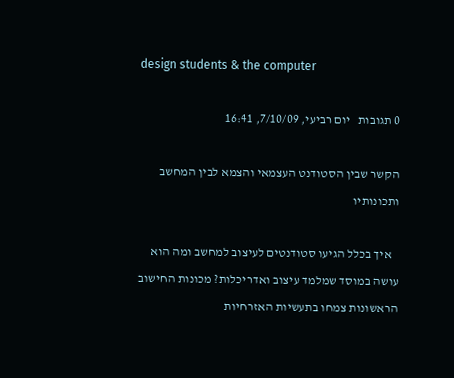design students & the computer

0 תגובות   יום רביעי, 7/10/09, 16:41

הקשר שבין הסטודנט העצמאי והצמא לבין המחשב ותכונותיו

   איך בכלל הגיעו סטודנטים לעיצוב למחשב ומה הוא עושה במוסד שמלמד עיצוב ואדריכלות? מכונות החישוב הראשונות צמחו בתעשיות האזרחיות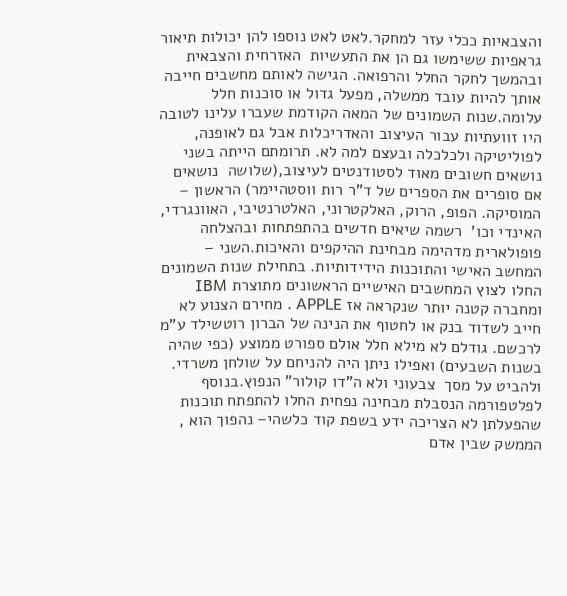והצבאיות ככלי עזר למחקר.לאט לאט נוספו להן יכולות תיאור גראפיות ששימשו גם הן את התעשיות  האזרחית והצבאית ובהמשך לחקר החלל והרפואה. הגישה לאותם מחשבים חייבה אותך להיות עובד ממשלה, מפעל גדול או סוכנות חלל עלומה.שנות השמונים של המאה הקודמת שעברו עלינו לטובה היו זוועתיות עבור העיצוב והאדריכלות אבל גם לאופנה, לפוליטיקה ולכלכלה ובעצם למה לא. תרומתם הייתה בשני נושאים חשובים מאוד לסטודנטים לעיצוב,(שלושה  נושאים אם סופרים את הספרים של ד"ר רות ווסטהיימר) הראשון – המוסיקה. הפופ, הרוק, האלקטרוני, האלטרנטיבי, האוונגרדי, האינדי וכו'  רשמה שיאים חדשים בהתפתחות ובהצלחה פופולארית מדהימה מבחינת ההיקפים והאיכות.השני – המחשב האישי והתוכנות הידידותיות. בתחילת שנות השמונים החלו לצוץ המחשבים האישיים הראשונים מתוצרת IBM  ומחברה קטנה יותר שנקראה אז APPLE . מחירם הצנוע לא חייב לשדוד בנק או לחטוף את הנינה של הברון רוטשילד ע"מ לרכשם. גודלם לא מילא חלל אולם ספורט ממוצע (כפי שהיה בשנות השבעים) ואפילו ניתן היה להניחם על שולחן משרדי. ולהביט על מסך  צבעוני ולא ה"דו קולור" הנפוץ.בנוסף לפלטפורמה הנסבלת מבחינה נפחית החלו להתפתח תוכנות שהפעלתן לא הצריכה ידע בשפת קוד כלשהי– נהפוך הוא , הממשק שבין אדם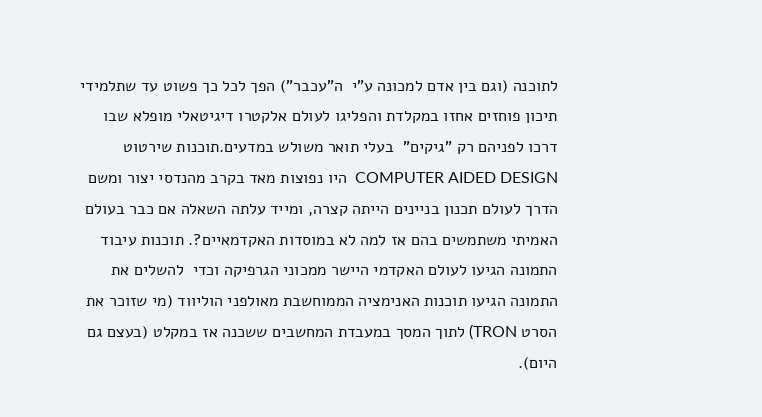לתוכנה (וגם בין אדם למכונה ע"י  ה"עכבר") הפך לכל כך פשוט עד שתלמידי תיכון פוחזים אחזו במקלדת והפליגו לעולם אלקטרו דיגיטאלי מופלא שבו דרכו לפניהם רק "גיקים"  בעלי תואר משולש במדעים.תוכנות שירטוט COMPUTER AIDED DESIGN  היו נפוצות מאד בקרב מהנדסי יצור ומשם הדרך לעולם תכנון בניינים הייתה קצרה, ומייד עלתה השאלה אם כבר בעולם האמיתי משתמשים בהם אז למה לא במוסדות האקדמאיים?. תוכנות עיבוד התמונה הגיעו לעולם האקדמי היישר ממכוני הגרפיקה וכדי  להשלים את התמונה הגיעו תוכנות האנימציה הממוחשבת מאולפני הוליווד (מי שזוכר את הסרט TRON) לתוך המסך במעבדת המחשבים ששכנה אז במקלט (בעצם גם היום).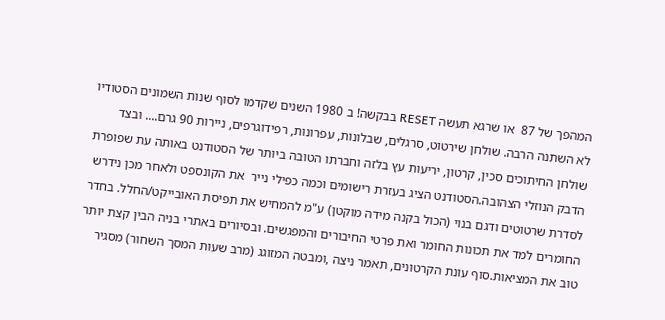המהפך של 87  או שרגא תעשה RESET בבקשה! ב 1980 השנים שקדמו לסוף שנות השמונים הסטודיו לא השתנה הרבה. שולחן שירטוט, סרגלים, שבלונות, עפרונות, רפידוגרפים, ניירות 90 גרם.... ובצד שולחן החיתוכים סכין, קרטון, יריעות עץ בלזה וחברתו הטובה ביותר של הסטודנט באותה עת שפופרת הדבק הנוזלי הצהובה.הסטודנט הציג בעזרת רישומים וכמה כפילי נייר  את הקונספט ולאחר מכן נידרש לסדרת שרטוטים ודגם בנוי (הכול בקנה מידה מוקטן) ע"מ להמחיש את תפיסת האובייקט/החלל. בחדר החומרים למד את תכונות החומר ואת פרטי החיבורים והמפגשים. ובסיורים באתרי בניה הבין קצת יותר טוב את המציאות.סוף עונת הקרטונים, תאמר ניצה ,ומבטה המזוגג (מרב שעות המסך השחור) מסגיר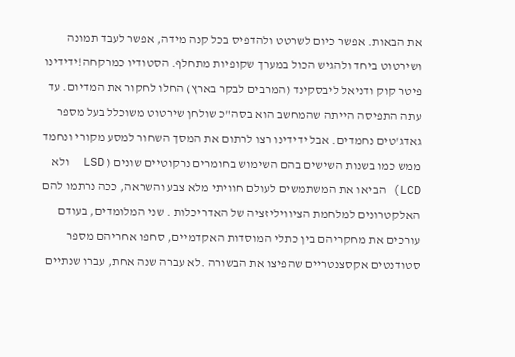את הבאות. אפשר כיום לשרטט ולהדפיס בכל קנה מידה, אפשר לעבד תמונה ושירטוט ביחד ולהגיש הכול במערך שקופיות מתחלף. הסטודיו כמרקחה!ידידינו פיטר קוק ודניאל ליבסקינד (המרבים לבקר בארץ) החלו לחקור את המדיום. עד עתה התפיסה הייתה שהמחשב הוא בסה"כ שולחן שירטוט משוכלל בעל מספר גאדג'טים נחמדים. אבל ידידינו רצו לרתום את המסך השחור למסע מקורי ונחמד ממש כמו בשנות השישים בהם השימוש בחומרים נרקוטיים שונים ( LSD  ולא LCD) הביאו את המשתמשים לעולם חוויתי מלא צבע והשראה, ככה נרתמו להם האלקטרונים למלחמת הציוויליזציה של האדריכלות . שני המלומדים, בעודם עורכים את מחקריהם בין כתלי המוסדות האקדמיים, סחפו אחריהם מספר סטודנטים אקסצנטריים שהפיצו את הבשורה .לא עברה שנה אחת, עברו שנתיים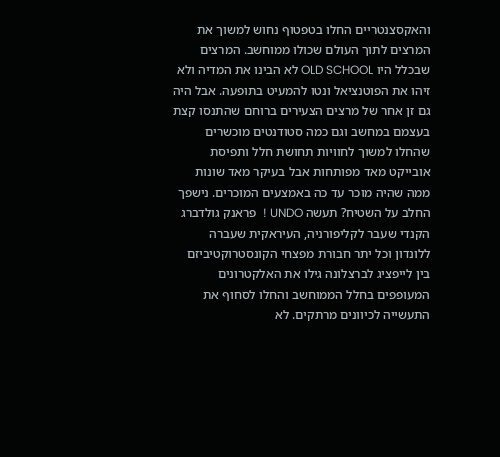והאקסצנטריים החלו בטפטוף נחוש למשוך את המרצים לתוך העולם שכולו ממוחשב. המרצים שבכלל היו OLD SCHOOL לא הבינו את המדיה ולא זיהו את הפוטנציאל ונטו להמעיט בתופעה. אבל היה גם זן אחר של מרצים הצעירים ברוחם שהתנסו קצת בעצמם במחשב וגם כמה סטודנטים מוכשרים שהחלו למשוך לחוויות תחושת חלל ותפיסת אובייקט מאד מפותחות אבל בעיקר מאד שונות ממה שהיה מוכר עד כה באמצעים המוכרים. נישפך החלב על השטיח? תעשה UNDO !  פראנק גולדברג הקנדי שעבר לקליפורניה, העיראקית שעברה ללונדון וכל יתר חבורת מפצחי הקונסטרוקטיביזם בין לייפציג לברצלונה גילו את האלקטרונים המעופפים בחלל הממוחשב והחלו לסחוף את התעשייה לכיוונים מרתקים. לא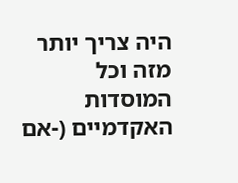היה צריך יותר מזה וכל המוסדות האקדמיים (-אם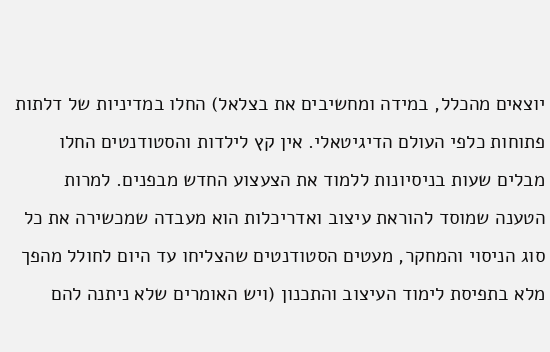יוצאים מהכלל, במידה ומחשיבים את בצלאל) החלו במדיניות של דלתות פתוחות כלפי העולם הדיגיטאלי. אין קץ לילדות והסטודנטים החלו מבלים שעות בניסיונות ללמוד את הצעצוע החדש מבפנים. למרות הטענה שמוסד להוראת עיצוב ואדריכלות הוא מעבדה שמכשירה את כל סוג הניסוי והמחקר, מעטים הסטודנטים שהצליחו עד היום לחולל מהפך מלא בתפיסת לימוד העיצוב והתכנון (ויש האומרים שלא ניתנה להם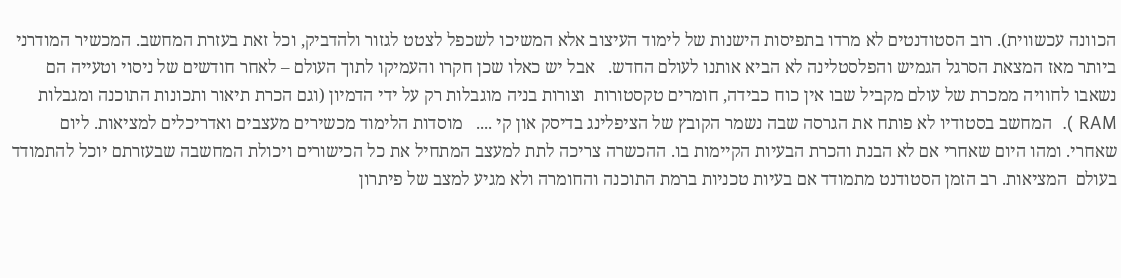הכוונה עכשווית). רוב הסטודנטים לא מרדו בתפיסות הישנות של לימוד העיצוב אלא המשיכו לשכפל לצטט לגזור ולהדביק, וכל זאת בעזרת המחשב. המכשיר המודרני ביותר מאז המצאת הסרגל הגמיש והפלסטלינה לא הביא אותנו לעולם החדש.   אבל יש כאלו שכן חקרו והעמיקו לתוך העולם – לאחר חודשים של ניסוי וטעייה הם נשאבו לחוויה ממכרת של עולם מקביל שבו אין כוח כבידה, חומרים טקסטורות  וצורות בניה מוגבלות רק על ידי הדמיון (וגם הכרת תיאור ותכונות התוכנה ומגבלות RAM ).  המחשב בסטודיו לא פותח את הגרסה שבה נשמר הקובץ של הציפלינג בדיסק און קי ....   מוסדות הלימוד מכשירים מעצבים ואדריכלים למציאות. ליום שאחרי. ומהו היום שאחרי אם לא הבנת והכרת הבעיות הקיימות בו. ההכשרה צריכה לתת למעצב המתחיל את כל הכישורים ויכולת המחשבה שבעזרתם יוכל להתמודד בעולם  המציאות. רב הזמן הסטודנט מתמודד אם בעיות טכניות ברמת התוכנה והחומרה ולא מגיע למצב של פיתרון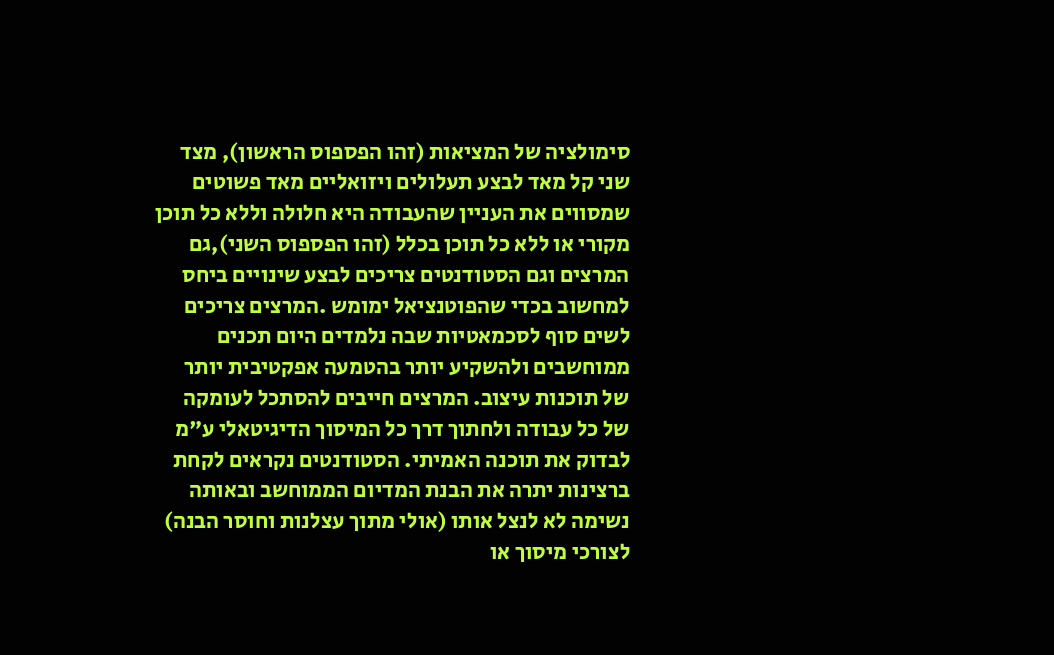סימולציה של המציאות (זהו הפספוס הראשון), מצד שני קל מאד לבצע תעלולים ויזואליים מאד פשוטים שמסווים את העניין שהעבודה היא חלולה וללא כל תוכן מקורי או ללא כל תוכן בכלל (זהו הפספוס השני),גם המרצים וגם הסטודנטים צריכים לבצע שינויים ביחס למחשוב בכדי שהפוטנציאל ימומש .המרצים צריכים לשים סוף לסכמאטיות שבה נלמדים היום תכנים ממוחשבים ולהשקיע יותר בהטמעה אפקטיבית יותר של תוכנות עיצוב. המרצים חייבים להסתכל לעומקה של כל עבודה ולחתוך דרך כל המיסוך הדיגיטאלי ע"מ לבדוק את תוכנה האמיתי. הסטודנטים נקראים לקחת ברצינות יתרה את הבנת המדיום הממוחשב ובאותה נשימה לא לנצל אותו (אולי מתוך עצלנות וחוסר הבנה) לצורכי מיסוך או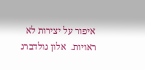איפור על יצירות לא ראויות.  אלון גולדברג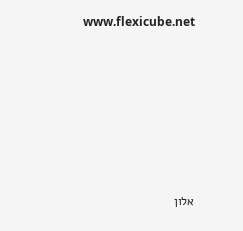www.flexicube.net







אלון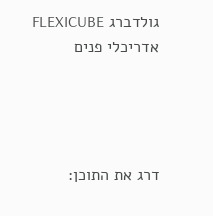גולדברג FLEXICUBE אדריכלי פנים




דרג את התוכן: